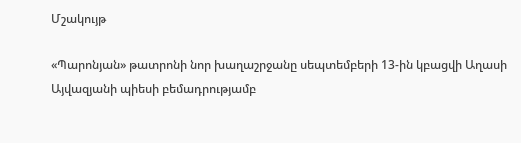Մշակույթ

«Պարոնյան» թատրոնի նոր խաղաշրջանը սեպտեմբերի 13-ին կբացվի Աղասի Այվազյանի պիեսի բեմադրությամբ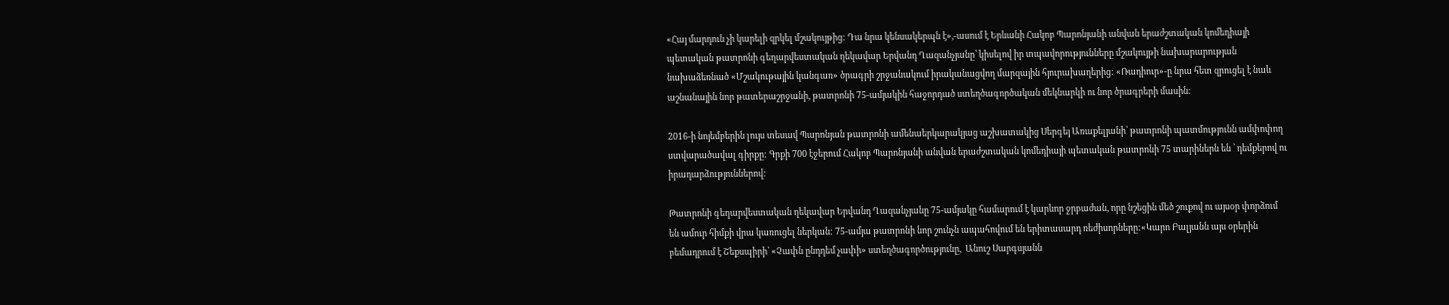«Հայ մարդուն չի կարելի զրկել մշակույթից: Դա նրա կենսակերպն է»,-ասում է Երևանի Հակոբ Պարոնյանի անվան երաժշտական կոմեդիայի պետական թատրոնի գեղարվեստական ղեկավար Երվանդ Ղազանչյանը՝ կիսելով իր տպավորությունները մշակույթի նախարարության նախաձեռնած «Մշակութային կանգառ» ծրագրի շրջանակում իրականացվող մարզային հյուրախաղերից: «Ռադիուր»-ը նրա հետ զրուցել է նաև աշնանային նոր թատերաշրջանի, թատրոնի 75-ամյակին հաջորդած ստեղծագործական մեկնարկի ու նոր ծրագրերի մասին։

2016-ի նոյեմբերին լույս տեսավ Պարոնյան թատրոնի ամենաերկարակյաց աշխատակից Սերգեյ Առաքելյանի՝ թատրոնի պատմությունն ամփոփող ստվարածավալ գիրքը: Գրքի 700 էջերում Հակոբ Պարոնյանի անվան երաժշտական կոմեդիայի պետական թատրոնի 75 տարիներն են ՝ դեմքերով ու իրադարձություններով:

Թատրոնի գեղարվեստական ղեկավար Երվանդ Ղազանչյանը 75-ամյակը համարում է կարևոր ջրբաժան, որը նշեցին մեծ շուքով ու այսօր փորձում են ամուր հիմքի վրա կառուցել ներկան: 75-ամյա թատրոնի նոր շունչն ապահովում են երիտասարդ ռեժիսորները:«Կարո Բալյանն այս օրերին բեմադրում է Շեքսպիրի՝ «Չափն ընդդեմ չափի» ստեղծագործությունը,  Անուշ Սարգսյանն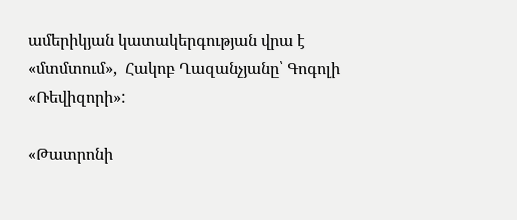ամերիկյան կատակերգության վրա է «մտմտում»,  Հակոբ Ղազանչյանը՝ Գոգոլի «Ռեվիզորի»:

«Թատրոնի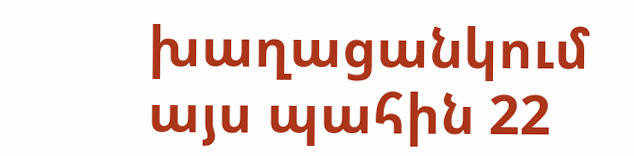խաղացանկում այս պահին 22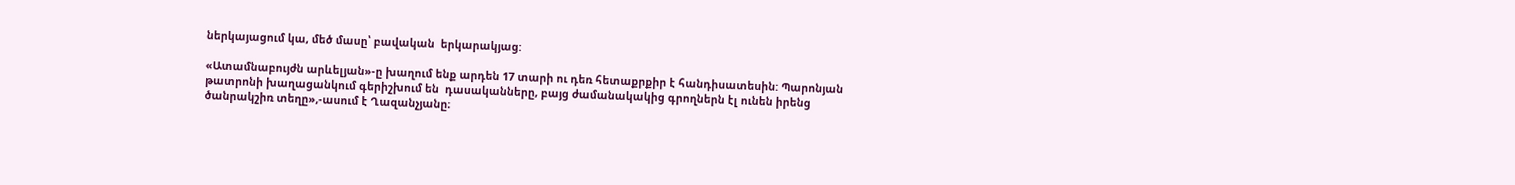ներկայացում կա, մեծ մասը՝ բավական  երկարակյաց:

«Ատամնաբույժն արևելյան»-ը խաղում ենք արդեն 17 տարի ու դեռ հետաքրքիր է հանդիսատեսին: Պարոնյան թատրոնի խաղացանկում գերիշխում են  դասականները, բայց ժամանակակից գրողներն էլ ունեն իրենց ծանրակշիռ տեղը»,-ասում է Ղազանչյանը։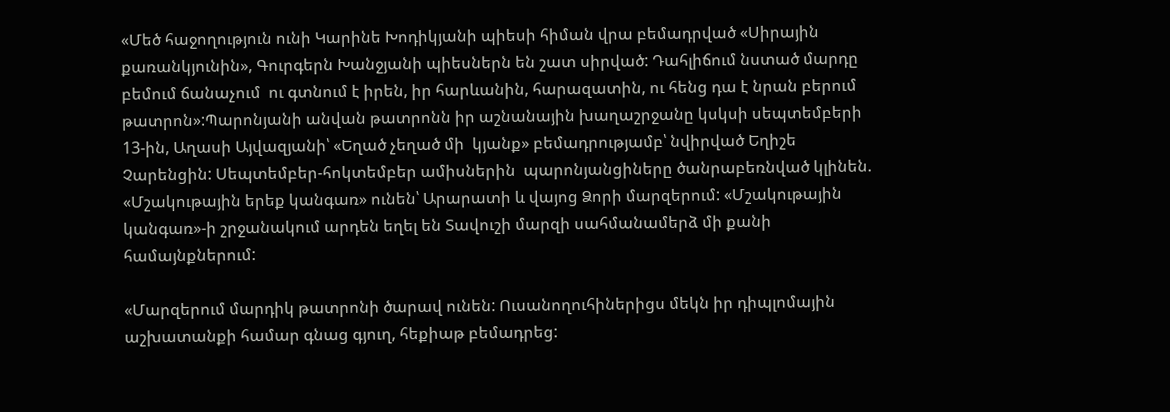«Մեծ հաջողություն ունի Կարինե Խոդիկյանի պիեսի հիման վրա բեմադրված «Սիրային քառանկյունին», Գուրգերն Խանջյանի պիեսներն են շատ սիրված: Դահլիճում նստած մարդը բեմում ճանաչում  ու գտնում է իրեն, իր հարևանին, հարազատին, ու հենց դա է նրան բերում թատրոն»:Պարոնյանի անվան թատրոնն իր աշնանային խաղաշրջանը կսկսի սեպտեմբերի 13-ին, Աղասի Այվազյանի՝ «Եղած չեղած մի  կյանք» բեմադրությամբ՝ նվիրված Եղիշե Չարենցին: Սեպտեմբեր-հոկտեմբեր ամիսներին  պարոնյանցիները ծանրաբեռնված կլինեն. «Մշակութային երեք կանգառ» ունեն՝ Արարատի և վայոց Ձորի մարզերում: «Մշակութային կանգառ»-ի շրջանակում արդեն եղել են Տավուշի մարզի սահմանամերձ մի քանի համայնքներում:

«Մարզերում մարդիկ թատրոնի ծարավ ունեն: Ուսանողուհիներիցս մեկն իր դիպլոմային աշխատանքի համար գնաց գյուղ, հեքիաթ բեմադրեց: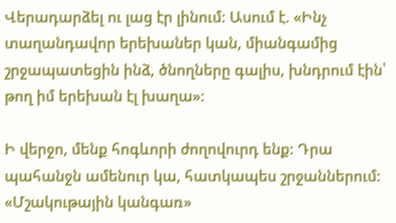Վերադարձել ու լաց էր լինում: Ասում է. «Ինչ տաղանդավոր երեխաներ կան, միանգամից շրջապատեցին ինձ, ծնողները գալիս, խնդրում էին՝ թող իմ երեխան էլ խաղա»:

Ի վերջո, մենք հոգևորի ժողովուրդ ենք: Դրա պահանջն ամենուր կա, հատկապես շրջաններում: «Մշակութային կանգառ»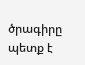ծրագիրը պետք է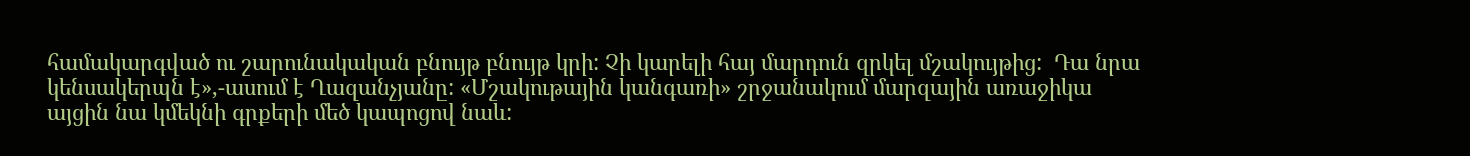համակարգված ու շարունակական բնույթ բնույթ կրի: Չի կարելի հայ մարդուն զրկել մշակույթից:  Դա նրա կենսակերպն է»,-ասում է Ղազանչյանը: «Մշակութային կանգառի» շրջանակում մարզային առաջիկա այցին նա կմեկնի գրքերի մեծ կապոցով նաև: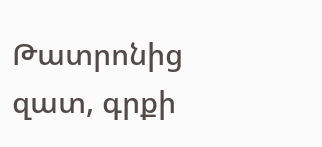Թատրոնից զատ, գրքի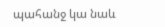պահանջ կա նաև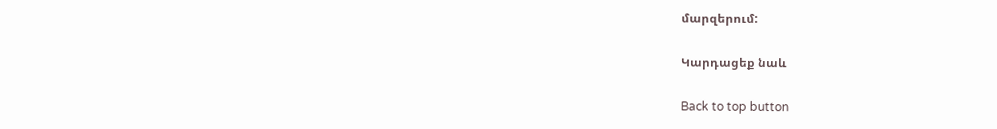մարզերում:

Կարդացեք նաև

Back to top button